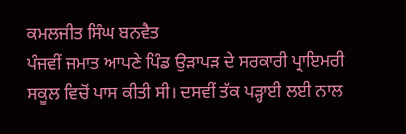ਕਮਲਜੀਤ ਸਿੰਘ ਬਨਵੈਤ
ਪੰਜਵੀਂ ਜਮਾਤ ਆਪਣੇ ਪਿੰਡ ਉੜਾਪੜ ਦੇ ਸਰਕਾਰੀ ਪ੍ਰਾਇਮਰੀ ਸਕੂਲ ਵਿਚੋਂ ਪਾਸ ਕੀਤੀ ਸੀ। ਦਸਵੀਂ ਤੱਕ ਪੜ੍ਹਾਈ ਲਈ ਨਾਲ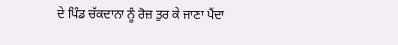ਦੇ ਪਿੰਡ ਚੱਕਦਾਨਾ ਨੂੰ ਰੋਜ਼ ਤੁਰ ਕੇ ਜਾਣਾ ਪੈਂਦਾ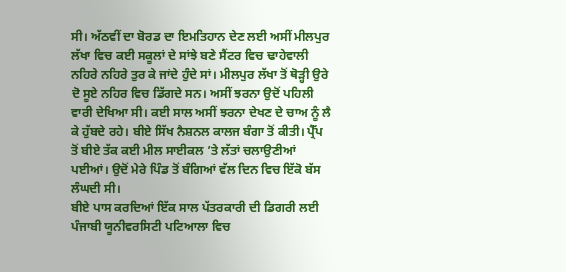ਸੀ। ਅੱਠਵੀਂ ਦਾ ਬੋਰਡ ਦਾ ਇਮਤਿਹਾਨ ਦੇਣ ਲਈ ਅਸੀਂ ਮੀਲਪੁਰ ਲੱਖਾ ਵਿਚ ਕਈ ਸਕੂਲਾਂ ਦੇ ਸਾਂਝੇ ਬਣੇ ਸੈਂਟਰ ਵਿਚ ਢਾਹੇਵਾਲੀ ਨਹਿਰੇ ਨਹਿਰੇ ਤੁਰ ਕੇ ਜਾਂਦੇ ਹੁੰਦੇ ਸਾਂ। ਮੀਲਪੁਰ ਲੱਖਾ ਤੋਂ ਥੋੜ੍ਹੀ ਉਰੇ ਦੋ ਸੂਏ ਨਹਿਰ ਵਿਚ ਡਿੱਗਦੇ ਸਨ। ਅਸੀਂ ਝਰਨਾ ਉਦੋਂ ਪਹਿਲੀ ਵਾਰੀ ਦੇਖਿਆ ਸੀ। ਕਈ ਸਾਲ ਅਸੀਂ ਝਰਨਾ ਦੇਖਣ ਦੇ ਚਾਅ ਨੂੰ ਲੈ ਕੇ ਹੁੱਬਦੇ ਰਹੇ। ਬੀਏ ਸਿੱਖ ਨੈਸ਼ਨਲ ਕਾਲਜ ਬੰਗਾ ਤੋਂ ਕੀਤੀ। ਪ੍ਰੈੱਪ ਤੋਂ ਬੀਏ ਤੱਕ ਕਈ ਮੀਲ ਸਾਈਕਲ ’ਤੇ ਲੱਤਾਂ ਚਲਾਉਣੀਆਂ ਪਈਆਂ। ਉਦੋਂ ਮੇਰੇ ਪਿੰਡ ਤੋਂ ਬੰਗਿਆਂ ਵੱਲ ਦਿਨ ਵਿਚ ਇੱਕੋ ਬੱਸ ਲੰਘਦੀ ਸੀ।
ਬੀਏ ਪਾਸ ਕਰਦਿਆਂ ਇੱਕ ਸਾਲ ਪੱਤਰਕਾਰੀ ਦੀ ਡਿਗਰੀ ਲਈ ਪੰਜਾਬੀ ਯੂਨੀਵਰਸਿਟੀ ਪਟਿਆਲਾ ਵਿਚ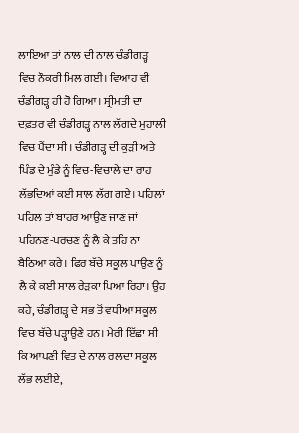ਲਾਇਆ ਤਾਂ ਨਾਲ ਦੀ ਨਾਲ ਚੰਡੀਗੜ੍ਹ ਵਿਚ ਨੌਕਰੀ ਮਿਲ ਗਈ। ਵਿਆਹ ਵੀ ਚੰਡੀਗੜ੍ਹ ਹੀ ਹੋ ਗਿਆ। ਸ੍ਰੀਮਤੀ ਦਾ ਦਫ਼ਤਰ ਵੀ ਚੰਡੀਗੜ੍ਹ ਨਾਲ ਲੱਗਦੇ ਮੁਹਾਲੀ ਵਿਚ ਪੈਂਦਾ ਸੀ। ਚੰਡੀਗੜ੍ਹ ਦੀ ਕੁੜੀ ਅਤੇ ਪਿੰਡ ਦੇ ਮੁੰਡੇ ਨੂੰ ਵਿਚ-ਵਿਚਾਲੇ ਦਾ ਰਾਹ ਲੱਭਦਿਆਂ ਕਈ ਸਾਲ ਲੱਗ ਗਏ। ਪਹਿਲਾਂ ਪਹਿਲ ਤਾਂ ਬਾਹਰ ਆਉਣ ਜਾਣ ਜਾਂ ਪਹਿਨਣ-ਪਰਚਣ ਨੂੰ ਲੈ ਕੇ ਤਹਿ ਨਾ ਬੈਠਿਆ ਕਰੇ। ਫਿਰ ਬੱਚੇ ਸਕੂਲ ਪਾਉਣ ਨੂੰ ਲੈ ਕੇ ਕਈ ਸਾਲ ਰੇੜਕਾ ਪਿਆ ਰਿਹਾ। ਉਹ ਕਹੇ, ਚੰਡੀਗੜ੍ਹ ਦੇ ਸਭ ਤੋਂ ਵਧੀਆ ਸਕੂਲ ਵਿਚ ਬੱਚੇ ਪੜ੍ਹਾਉਣੇ ਹਨ। ਮੇਰੀ ਇੱਛਾ ਸੀ ਕਿ ਆਪਣੀ ਵਿਤ ਦੇ ਨਾਲ ਰਲਦਾ ਸਕੂਲ ਲੱਭ ਲਈਏ,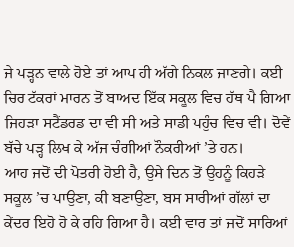ਜੇ ਪੜ੍ਹਨ ਵਾਲੇ ਹੋਏ ਤਾਂ ਆਪ ਹੀ ਅੱਗੇ ਨਿਕਲ ਜਾਣਗੇ। ਕਈ ਚਿਰ ਟੱਕਰਾਂ ਮਾਰਨ ਤੋਂ ਬਾਅਦ ਇੱਕ ਸਕੂਲ ਵਿਚ ਹੱਥ ਪੈ ਗਿਆ ਜਿਹੜਾ ਸਟੈਂਡਰਡ ਦਾ ਵੀ ਸੀ ਅਤੇ ਸਾਡੀ ਪਹੁੰਚ ਵਿਚ ਵੀ। ਦੋਵੇਂ ਬੱਚੇ ਪੜ੍ਹ ਲਿਖ ਕੇ ਅੱਜ ਚੰਗੀਆਂ ਨੌਕਰੀਆਂ ’ਤੇ ਹਨ।
ਆਹ ਜਦੋਂ ਦੀ ਪੋਤਰੀ ਹੋਈ ਹੈ, ਉਸੇ ਦਿਨ ਤੋਂ ਉਹਨੂੰ ਕਿਹੜੇ ਸਕੂਲ ’ਚ ਪਾਉਣਾ, ਕੀ ਬਣਾਉਣਾ, ਬਸ ਸਾਰੀਆਂ ਗੱਲਾਂ ਦਾ ਕੇਂਦਰ ਇਹੋ ਹੋ ਕੇ ਰਹਿ ਗਿਆ ਹੈ। ਕਈ ਵਾਰ ਤਾਂ ਜਦੋਂ ਸਾਰਿਆਂ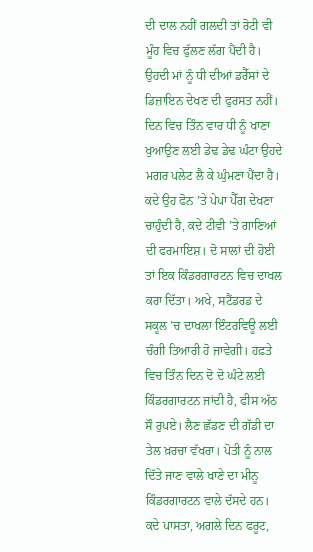ਦੀ ਦਾਲ ਨਹੀਂ ਗਲਦੀ ਤਾਂ ਰੋਟੀ ਵੀ ਮੂੰਹ ਵਿਚ ਫੁੱਲਣ ਲੱਗ ਪੈਂਦੀ ਹੈ। ਉਹਦੀ ਮਾਂ ਨੂੰ ਧੀ ਦੀਆਂ ਡਰੈੱਸਾਂ ਦੇ ਡਿਜ਼ਾਇਨ ਦੇਖਣ ਦੀ ਫੁਰਸਤ ਨਹੀਂ। ਦਿਨ ਵਿਚ ਤਿੰਨ ਵਾਰ ਧੀ ਨੂੰ ਖਾਣਾ ਖੁਆਉਣ ਲਈ ਡੇਢ ਡੇਢ ਘੰਟਾ ਉਹਦੇ ਮਗਰ ਪਲੇਟ ਲੈ ਕੇ ਘੁੰਮਣਾ ਪੈਂਦਾ ਹੈ। ਕਦੇ ਉਹ ਫੋਨ ’ਤੇ ਪੇਪਾ ਪੈੱਗ ਦੇਖਣਾ ਚਾਹੁੰਦੀ ਹੈ, ਕਦੇ ਟੀਵੀ ’ਤੇ ਗਾਣਿਆਂ ਦੀ ਫਰਮਾਇਸ਼। ਦੋ ਸਾਲਾਂ ਦੀ ਹੋਈ ਤਾਂ ਇਕ ਕਿੰਡਰਗਾਰਟਨ ਵਿਚ ਦਾਖਲ ਕਰਾ ਦਿੱਤਾ। ਅਖੇ, ਸਟੈਂਡਰਡ ਦੇ ਸਕੂਲ ’ਚ ਦਾਖਲਾ ਇੰਟਰਵਿਊ ਲਈ ਚੰਗੀ ਤਿਆਰੀ ਹੋ ਜਾਵੇਗੀ। ਹਫ਼ਤੇ ਵਿਚ ਤਿੰਨ ਦਿਨ ਦੋ ਦੋ ਘੰਟੇ ਲਈ ਕਿੰਡਰਗਾਰਟਨ ਜਾਂਦੀ ਹੈ, ਫੀਸ ਅੱਠ ਸੌ ਰੁਪਏ। ਲੈਣ ਛੱਡਣ ਦੀ ਗੱਡੀ ਦਾ ਤੇਲ ਖ਼ਰਚਾ ਵੱਖਰਾ। ਪੋਤੀ ਨੂੰ ਨਾਲ ਦਿੱਤੇ ਜਾਣ ਵਾਲੇ ਖਾਣੇ ਦਾ ਮੀਨੂ ਕਿੰਡਰਗਾਰਟਨ ਵਾਲੇ ਦੱਸਦੇ ਹਨ। ਕਦੇ ਪਾਸਤਾ, ਅਗਲੇ ਦਿਨ ਫਰੂਟ,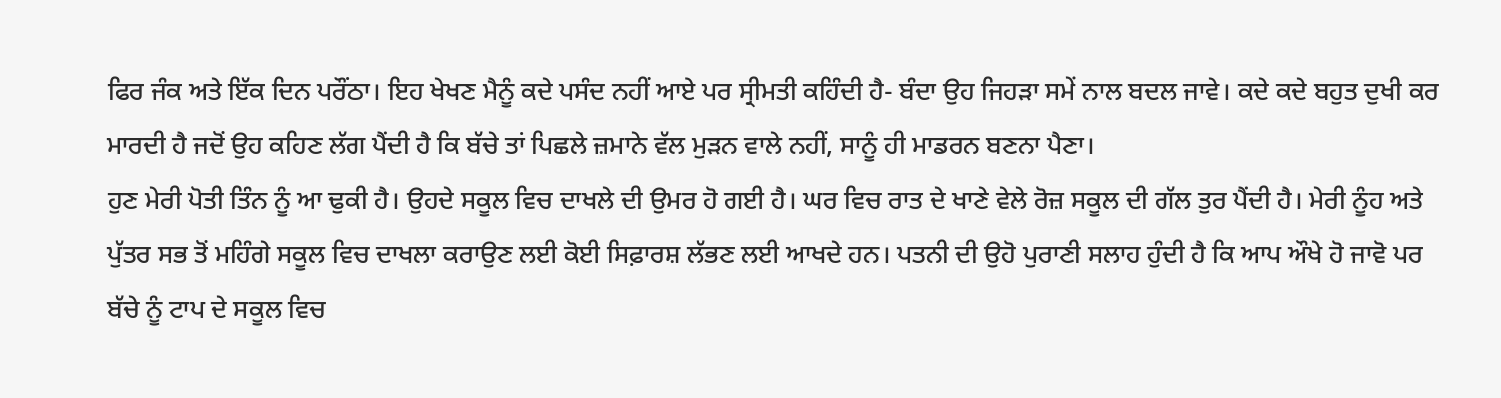ਫਿਰ ਜੰਕ ਅਤੇ ਇੱਕ ਦਿਨ ਪਰੌਂਠਾ। ਇਹ ਖੇਖਣ ਮੈਨੂੰ ਕਦੇ ਪਸੰਦ ਨਹੀਂ ਆਏ ਪਰ ਸ੍ਰੀਮਤੀ ਕਹਿੰਦੀ ਹੈ- ਬੰਦਾ ਉਹ ਜਿਹੜਾ ਸਮੇਂ ਨਾਲ ਬਦਲ ਜਾਵੇ। ਕਦੇ ਕਦੇ ਬਹੁਤ ਦੁਖੀ ਕਰ ਮਾਰਦੀ ਹੈ ਜਦੋਂ ਉਹ ਕਹਿਣ ਲੱਗ ਪੈਂਦੀ ਹੈ ਕਿ ਬੱਚੇ ਤਾਂ ਪਿਛਲੇ ਜ਼ਮਾਨੇ ਵੱਲ ਮੁੜਨ ਵਾਲੇ ਨਹੀਂ, ਸਾਨੂੰ ਹੀ ਮਾਡਰਨ ਬਣਨਾ ਪੈਣਾ।
ਹੁਣ ਮੇਰੀ ਪੋਤੀ ਤਿੰਨ ਨੂੰ ਆ ਢੁਕੀ ਹੈ। ਉਹਦੇ ਸਕੂਲ ਵਿਚ ਦਾਖਲੇ ਦੀ ਉਮਰ ਹੋ ਗਈ ਹੈ। ਘਰ ਵਿਚ ਰਾਤ ਦੇ ਖਾਣੇ ਵੇਲੇ ਰੋਜ਼ ਸਕੂਲ ਦੀ ਗੱਲ ਤੁਰ ਪੈਂਦੀ ਹੈ। ਮੇਰੀ ਨੂੰਹ ਅਤੇ ਪੁੱਤਰ ਸਭ ਤੋਂ ਮਹਿੰਗੇ ਸਕੂਲ ਵਿਚ ਦਾਖਲਾ ਕਰਾਉਣ ਲਈ ਕੋਈ ਸਿਫ਼ਾਰਸ਼ ਲੱਭਣ ਲਈ ਆਖਦੇ ਹਨ। ਪਤਨੀ ਦੀ ਉਹੋ ਪੁਰਾਣੀ ਸਲਾਹ ਹੁੰਦੀ ਹੈ ਕਿ ਆਪ ਔਖੇ ਹੋ ਜਾਵੋ ਪਰ ਬੱਚੇ ਨੂੰ ਟਾਪ ਦੇ ਸਕੂਲ ਵਿਚ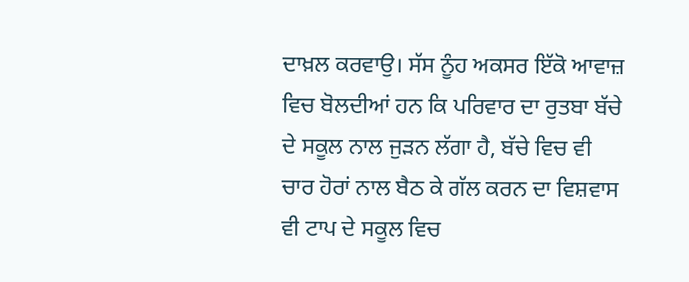ਦਾਖ਼ਲ ਕਰਵਾਉ। ਸੱਸ ਨੂੰਹ ਅਕਸਰ ਇੱਕੋ ਆਵਾਜ਼ ਵਿਚ ਬੋਲਦੀਆਂ ਹਨ ਕਿ ਪਰਿਵਾਰ ਦਾ ਰੁਤਬਾ ਬੱਚੇ ਦੇ ਸਕੂਲ ਨਾਲ ਜੁੜਨ ਲੱਗਾ ਹੈ, ਬੱਚੇ ਵਿਚ ਵੀ ਚਾਰ ਹੋਰਾਂ ਨਾਲ ਬੈਠ ਕੇ ਗੱਲ ਕਰਨ ਦਾ ਵਿਸ਼ਵਾਸ ਵੀ ਟਾਪ ਦੇ ਸਕੂਲ ਵਿਚ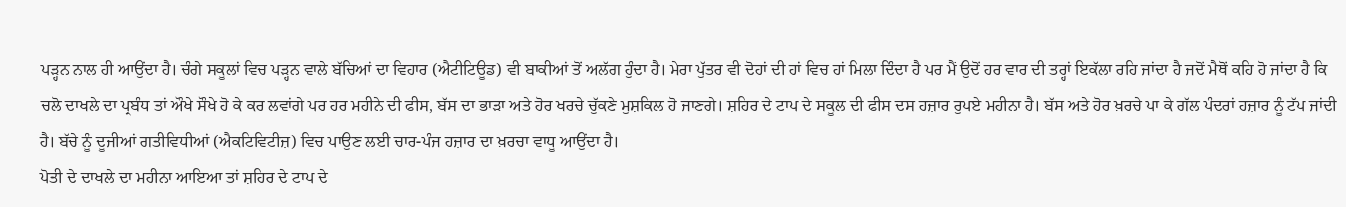ਪੜ੍ਹਨ ਨਾਲ ਹੀ ਆਉਂਦਾ ਹੈ। ਚੰਗੇ ਸਕੂਲਾਂ ਵਿਚ ਪੜ੍ਹਨ ਵਾਲੇ ਬੱਚਿਆਂ ਦਾ ਵਿਹਾਰ (ਐਟੀਟਿਊਡ) ਵੀ ਬਾਕੀਆਂ ਤੋਂ ਅਲੱਗ ਹੁੰਦਾ ਹੈ। ਮੇਰਾ ਪੁੱਤਰ ਵੀ ਦੋਹਾਂ ਦੀ ਹਾਂ ਵਿਚ ਹਾਂ ਮਿਲਾ ਦਿੰਦਾ ਹੈ ਪਰ ਮੈਂ ਉਦੋਂ ਹਰ ਵਾਰ ਦੀ ਤਰ੍ਹਾਂ ਇਕੱਲਾ ਰਹਿ ਜਾਂਦਾ ਹੈ ਜਦੋਂ ਮੈਥੋਂ ਕਹਿ ਹੋ ਜਾਂਦਾ ਹੈ ਕਿ ਚਲੋ ਦਾਖਲੇ ਦਾ ਪ੍ਰਬੰਧ ਤਾਂ ਔਖੇ ਸੌਖੇ ਹੋ ਕੇ ਕਰ ਲਵਾਂਗੇ ਪਰ ਹਰ ਮਹੀਨੇ ਦੀ ਫੀਸ, ਬੱਸ ਦਾ ਭਾੜਾ ਅਤੇ ਹੋਰ ਖਰਚੇ ਚੁੱਕਣੇ ਮੁਸ਼ਕਿਲ ਹੋ ਜਾਣਗੇ। ਸ਼ਹਿਰ ਦੇ ਟਾਪ ਦੇ ਸਕੂਲ ਦੀ ਫੀਸ ਦਸ ਹਜ਼ਾਰ ਰੁਪਏ ਮਹੀਨਾ ਹੈ। ਬੱਸ ਅਤੇ ਹੋਰ ਖ਼ਰਚੇ ਪਾ ਕੇ ਗੱਲ ਪੰਦਰਾਂ ਹਜ਼ਾਰ ਨੂੰ ਟੱਪ ਜਾਂਦੀ ਹੈ। ਬੱਚੇ ਨੂੰ ਦੂਜੀਆਂ ਗਤੀਵਿਧੀਆਂ (ਐਕਟਿਵਿਟੀਜ਼) ਵਿਚ ਪਾਉਣ ਲਈ ਚਾਰ-ਪੰਜ ਹਜ਼ਾਰ ਦਾ ਖ਼ਰਚਾ ਵਾਧੂ ਆਉਂਦਾ ਹੈ।
ਪੋਤੀ ਦੇ ਦਾਖਲੇ ਦਾ ਮਹੀਨਾ ਆਇਆ ਤਾਂ ਸ਼ਹਿਰ ਦੇ ਟਾਪ ਦੇ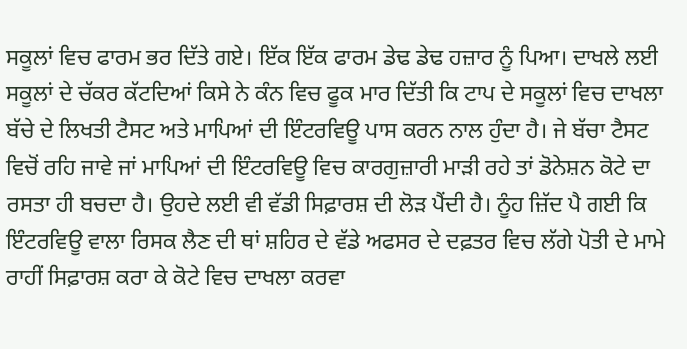ਸਕੂਲਾਂ ਵਿਚ ਫਾਰਮ ਭਰ ਦਿੱਤੇ ਗਏ। ਇੱਕ ਇੱਕ ਫਾਰਮ ਡੇਢ ਡੇਢ ਹਜ਼ਾਰ ਨੂੰ ਪਿਆ। ਦਾਖਲੇ ਲਈ ਸਕੂਲਾਂ ਦੇ ਚੱਕਰ ਕੱਟਦਿਆਂ ਕਿਸੇ ਨੇ ਕੰਨ ਵਿਚ ਫੂਕ ਮਾਰ ਦਿੱਤੀ ਕਿ ਟਾਪ ਦੇ ਸਕੂਲਾਂ ਵਿਚ ਦਾਖਲਾ ਬੱਚੇ ਦੇ ਲਿਖਤੀ ਟੈਸਟ ਅਤੇ ਮਾਪਿਆਂ ਦੀ ਇੰਟਰਵਿਊ ਪਾਸ ਕਰਨ ਨਾਲ ਹੁੰਦਾ ਹੈ। ਜੇ ਬੱਚਾ ਟੈਸਟ ਵਿਚੋਂ ਰਹਿ ਜਾਵੇ ਜਾਂ ਮਾਪਿਆਂ ਦੀ ਇੰਟਰਵਿਊ ਵਿਚ ਕਾਰਗੁਜ਼ਾਰੀ ਮਾੜੀ ਰਹੇ ਤਾਂ ਡੋਨੇਸ਼ਨ ਕੋਟੇ ਦਾ ਰਸਤਾ ਹੀ ਬਚਦਾ ਹੈ। ਉਹਦੇ ਲਈ ਵੀ ਵੱਡੀ ਸਿਫ਼ਾਰਸ਼ ਦੀ ਲੋੜ ਪੈਂਦੀ ਹੈ। ਨੂੰਹ ਜ਼ਿੱਦ ਪੈ ਗਈ ਕਿ ਇੰਟਰਵਿਊ ਵਾਲਾ ਰਿਸਕ ਲੈਣ ਦੀ ਥਾਂ ਸ਼ਹਿਰ ਦੇ ਵੱਡੇ ਅਫਸਰ ਦੇ ਦਫ਼ਤਰ ਵਿਚ ਲੱਗੇ ਪੋਤੀ ਦੇ ਮਾਮੇ ਰਾਹੀਂ ਸਿਫ਼ਾਰਸ਼ ਕਰਾ ਕੇ ਕੋਟੇ ਵਿਚ ਦਾਖਲਾ ਕਰਵਾ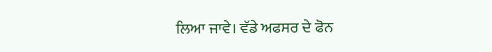ਲਿਆ ਜਾਵੇ। ਵੱਡੇ ਅਫਸਰ ਦੇ ਫੋਨ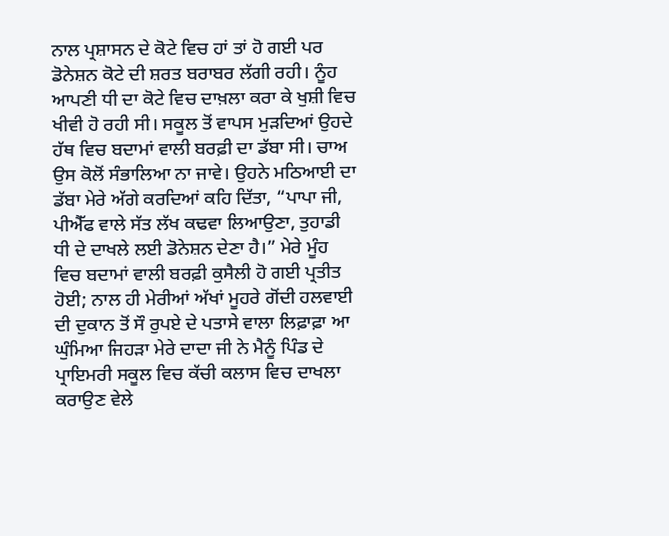ਨਾਲ ਪ੍ਰਸ਼ਾਸਨ ਦੇ ਕੋਟੇ ਵਿਚ ਹਾਂ ਤਾਂ ਹੋ ਗਈ ਪਰ ਡੋਨੇਸ਼ਨ ਕੋਟੇ ਦੀ ਸ਼ਰਤ ਬਰਾਬਰ ਲੱਗੀ ਰਹੀ। ਨੂੰਹ ਆਪਣੀ ਧੀ ਦਾ ਕੋਟੇ ਵਿਚ ਦਾਖ਼ਲਾ ਕਰਾ ਕੇ ਖੁਸ਼ੀ ਵਿਚ ਖੀਵੀ ਹੋ ਰਹੀ ਸੀ। ਸਕੂਲ ਤੋਂ ਵਾਪਸ ਮੁੜਦਿਆਂ ਉਹਦੇ ਹੱਥ ਵਿਚ ਬਦਾਮਾਂ ਵਾਲੀ ਬਰਫ਼ੀ ਦਾ ਡੱਬਾ ਸੀ। ਚਾਅ ਉਸ ਕੋਲੋਂ ਸੰਭਾਲਿਆ ਨਾ ਜਾਵੇ। ਉਹਨੇ ਮਠਿਆਈ ਦਾ ਡੱਬਾ ਮੇਰੇ ਅੱਗੇ ਕਰਦਿਆਂ ਕਹਿ ਦਿੱਤਾ, “ਪਾਪਾ ਜੀ, ਪੀਐੱਫ ਵਾਲੇ ਸੱਤ ਲੱਖ ਕਢਵਾ ਲਿਆਉਣਾ, ਤੁਹਾਡੀ ਧੀ ਦੇ ਦਾਖਲੇ ਲਈ ਡੋਨੇਸ਼ਨ ਦੇਣਾ ਹੈ।” ਮੇਰੇ ਮੂੰਹ ਵਿਚ ਬਦਾਮਾਂ ਵਾਲੀ ਬਰਫ਼ੀ ਕੁਸੈਲੀ ਹੋ ਗਈ ਪ੍ਰਤੀਤ ਹੋਈ; ਨਾਲ ਹੀ ਮੇਰੀਆਂ ਅੱਖਾਂ ਮੂਹਰੇ ਗੋਂਦੀ ਹਲਵਾਈ ਦੀ ਦੁਕਾਨ ਤੋਂ ਸੌ ਰੁਪਏ ਦੇ ਪਤਾਸੇ ਵਾਲਾ ਲਿਫ਼ਾਫ਼ਾ ਆ ਘੁੰਮਿਆ ਜਿਹੜਾ ਮੇਰੇ ਦਾਦਾ ਜੀ ਨੇ ਮੈਨੂੰ ਪਿੰਡ ਦੇ ਪ੍ਰਾਇਮਰੀ ਸਕੂਲ ਵਿਚ ਕੱਚੀ ਕਲਾਸ ਵਿਚ ਦਾਖਲਾ ਕਰਾਉਣ ਵੇਲੇ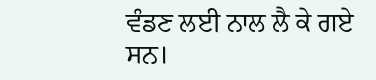ਵੰਡਣ ਲਈ ਨਾਲ ਲੈ ਕੇ ਗਏ ਸਨ।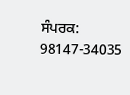ਸੰਪਰਕ: 98147-34035